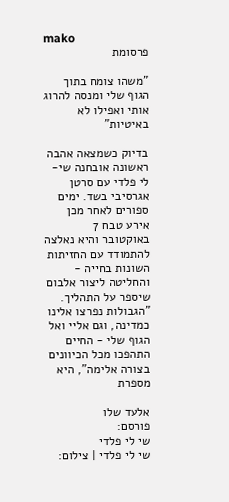mako
פרסומת

"משהו צומח בתוך הגוף שלי ומנסה להרוג אותי ואפילו לא באיטיות"

בדיוק כשמצאה אהבה ראשונה אובחנה שי-לי פלדי עם סרטן אגרסיבי בשד. ימים ספורים לאחר מכן אירע טבח 7 באוקטובר והיא נאלצה להתמודד עם החזיתות השונות בחייה - והחליטה ליצור אלבום שיספר על התהליך. "הגבולות נפרצו אלינו כמדינה, וגם אליי ואל הגוף שלי - החיים התהפכו מכל הכיוונים בצורה אלימה", היא מספרת

אלעד שלו
פורסם:
שי לי פלדי
שי לי פלדי | צילום: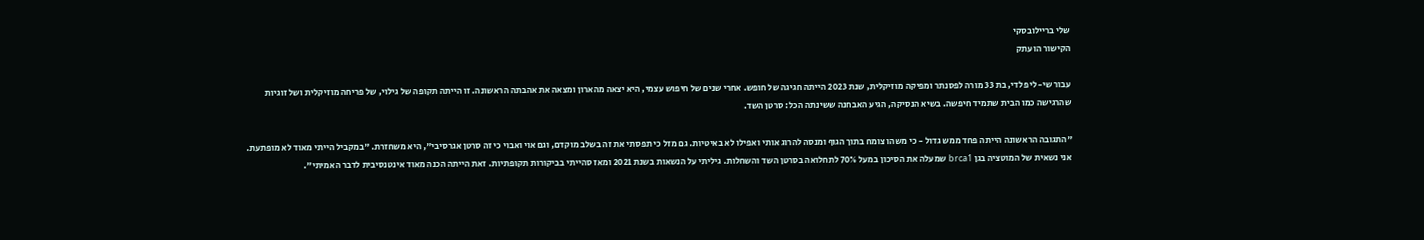שלי בריילובסקי
הקישור הועתק

עבור שי-לי פלדי, בת 33 מורה לפסנתר ומפיקה מוזיקלית, שנת 2023 הייתה חגיגה של חופש. אחרי שנים של חיפוש עצמי, היא יצאה מהארון ומצאה את אהבתה הראשונה. זו הייתה תקופה של גילוי, של פריחה מוזיקלית ושל זוגיות שהרגישה כמו הבית שתמיד חיפשה. בשיא הנסיקה, הגיע האבחנה ששינתה הכל: סרטן השד.

"התגובה הראשונה הייתה פחד ממש גדול - כי משהו צומח בתוך הגוף ומנסה להרוג אותי ואפילו לא באיטיות. גם מזל כי תפסתי את זה בשלב מוקדם, וגם אוי ואבוי כי זה סרטן אגרסיבי", היא משחזרת. "במקביל הייתי מאוד לא מופתעת. אני נשאית של המוטציה בגן brca1 שמעלה את הסיכון במעל 70% לתחלואה בסרטן השד והשחלות. גיליתי על הנשאות בשנת 2021 ומאז סהייתי בביקורות תקופתיות. זאת הייתה הכנה מאוד אינטנסיבית לדבר האמיתי".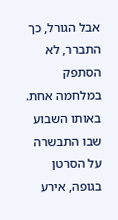אבל הגורל, כך התברר, לא הסתפק במלחמה אחת. באותו השבוע שבו התבשרה על הסרטן בגופה, אירע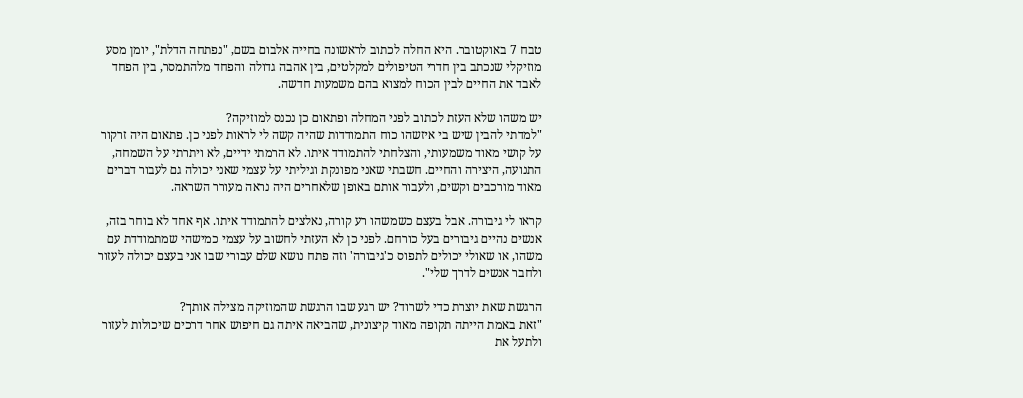טבח 7 באוקטובר. היא החלה לכתוב לראשונה בחייה אלבום בשם, "נפתחה הדלת", יומן מסע מוזיקלי שנכתב בין חדרי הטיפולים למקלטים, בין אהבה גדולה והפחד מלהתמסר, בין הפחד לאבד את החיים לבין הכוח למצוא בהם משמעות חדשה.

יש משהו שלא העזת לכתוב לפני המחלה ופתאום כן נכנס למוזיקה?
"למדתי להבין שיש בי איזשהו כוח התמודדות שהיה קשה לי לראות לפני כן. פתאום היה זרקור על קושי מאוד משמעותי, והצלחתי להתמודד איתו. לא הרמתי ידיים, לא ויתרתי על השמחה, התנועה, היצירה והחיים. חשבתי שאני מפונקת וגיליתי על עצמי שאני יכולה גם לעבור דברים מאוד מורכבים וקשים, ולעבור אותם באופן שלאחרים היה נראה מעורר השראה.

קראו לי גיבורה. אבל בעצם כשמשהו רע קורה, נאלצים להתמודד איתו. אף אחד לא בוחר בזה, אנשים נהיים גיבורים בעל כורחם. לפני כן לא העזתי לחשוב על עצמי כמישהי שמתמודדת עם משהו, או שאולי יכולים לתפוס כ'גיבורה' וזה פתח נושא שלם עבורי שבו אני בעצם יכולה לעזור ולחבר אנשים לדרך שלי".

הרגשת שאת יוצרת כדי לשרוד? יש רגע שבו הרגשת שהמוזיקה מצילה אותך?
"זאת באמת הייתה תקופה מאוד קיצונית, שהביאה איתה גם חיפוש אחר דרכים שיכולות לעזור ולתעל את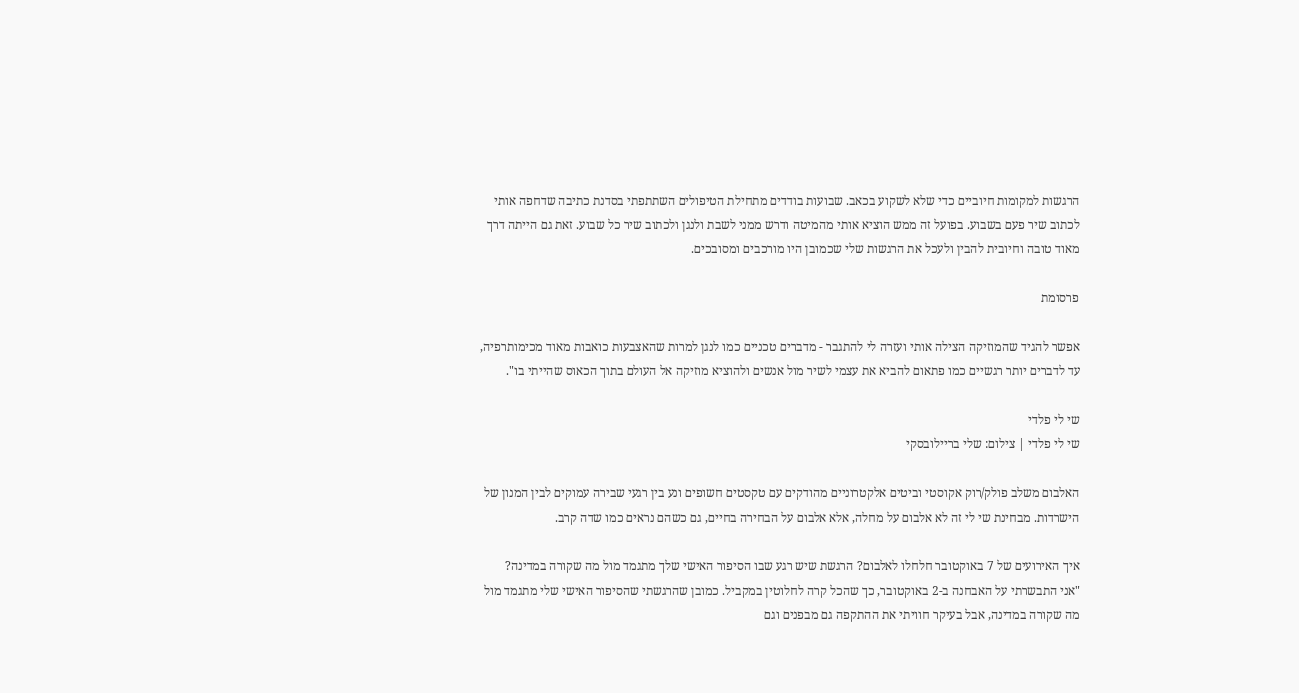הרגשות למקומות חיוביים כדי שלא לשקוע בכאב. שבועות בודדים מתחילת הטיפולים השתתפתי בסדנת כתיבה שדחפה אותי לכתוב שיר פעם בשבוע. בפועל זה ממש הוציא אותי מהמיטה ודרש ממני לשבת ולנגן ולכתוב שיר כל שבוע. זאת גם הייתה דרך מאוד טובה וחיובית להבין ולעכל את הרגשות שלי שכמובן היו מורכבים ומסובכים.

פרסומת

אפשר להגיד שהמוזיקה הצילה אותי ועזרה לי להתגבר - מדברים טכניים כמו לנגן למרות שהאצבעות כואבות מאוד מכימותרפיה, עד לדברים יותר רגשיים כמו פתאום להביא את עצמי לשיר מול אנשים ולהוציא מוזיקה אל העולם בתוך הכאוס שהייתי בו".

שי לי פלדי
שי לי פלדי | צילום: שלי בריילובסקי

האלבום משלב פולק/רוק אקוסטי וביטים אלקטרוניים מהודקים עם טקסטים חשופים ונע בין רגעי שבירה עמוקים לבין המנון של הישרדות. מבחינת שי לי זה לא אלבום על מחלה, אלא אלבום על הבחירה בחיים, גם כשהם נראים כמו שדה קרב.

איך האירועים של 7 באוקטובר חלחלו לאלבום? הרגשת שיש רגע שבו הסיפור האישי שלך מתגמד מול מה שקורה במדינה?
"אני התבשרתי על האבחנה ב-2 באוקטובר, כך שהכל קרה לחלוטין במקביל. כמובן שהרגשתי שהסיפור האישי שלי מתגמד מול מה שקורה במדינה, אבל בעיקר חוויתי את ההתקפה גם מבפנים וגם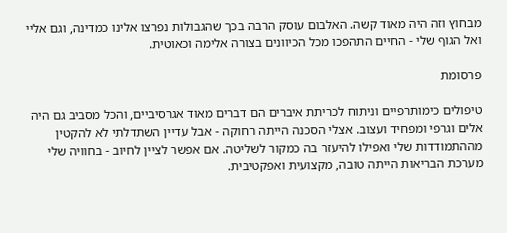מבחוץ וזה היה מאוד קשה. האלבום עוסק הרבה בכך שהגבולות נפרצו אלינו כמדינה, וגם אליי ואל הגוף שלי - החיים התהפכו מכל הכיוונים בצורה אלימה וכאוטית.

פרסומת

טיפולים כימותרפיים וניתוח לכריתת איברים הם דברים מאוד אגרסיביים, והכל מסביב גם היה אלים וגרפי ומפחיד ועצוב. אצלי הסכנה הייתה רחוקה - אבל עדיין השתדלתי לא להקטין מההתמודדות שלי ואפילו להיעזר בה כמקור לשליטה. אם אפשר לציין לחיוב - בחוויה שלי מערכת הבריאות הייתה טובה, מקצועית ואפקטיבית.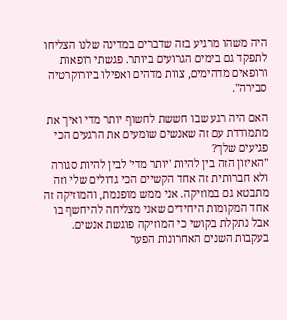היה משהו מרגיע בזה שדברים במדינה שלנו הצליחו לתפקד גם בימים הגרועים ביותר. פגשתי רופאות ורופאים מדהימים, צוות מדהים ואפילו ביורוקרטיה סבירה".

האם היה רגע שבו חששת לחשוף יותר מדי ואיך את מתמודדת עם זה שאנשים שומעים את הרגעים הכי פגיעים שלך?
"האיזון הזה בין להיות 'יותר מדי' לבין להיות סגורה ולא חברותית זה אחד הקשיים הכי גדולים שלי וזה מתבטא גם במוזיקה. אני ממש מופנמת, והמוזיקה זה אחד המקומות היחידים שאני מצליחה להיחשף בו אבל נתקלת בקושי כי המוזיקה פוגשת אנשים. בעקבות השנים האחרונות הפער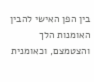בין הפן האישי להבין האומנות הלך והצטמצם, וכאומנית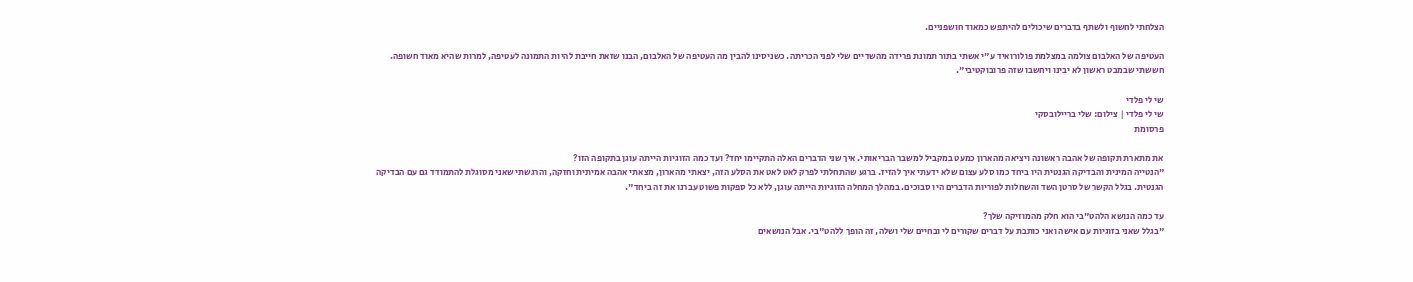הצלחתי לחשוף ולשתף בדברים שיכולים להיתפש כמאוד חושפניים.

העטיפה של האלבום צולמה במצלמת פולורואיד ע"י אשתי בתור תמונת פרידה מהשדיים שלי לפני הכריתה. כשניסינו להבין מה העטיפה של האלבום, הבנו שזאת חייבת להיות התמונה לעטיפה, למרות שהיא מאוד חשופה. חששתי שבמבט ראשון לא יבינו ויחשבו שזה פרובוקטיבי".

שי לי פלדי
שי לי פלדי | צילום: שלי בריילובסקי
פרסומת

את מתארת תקופה של אהבה ראשונה ויציאה מהארון כמעט במקביל למשבר הבריאותי. איך שני הדברים האלה התקיימו יחד? ועד כמה הזוגיות הייתה עוגן בתקופה הזו?
"הנטייה המינית והבדיקה הגנטית היו ביחד כמו סלע עצום שלא ידעתי איך להזיז. ברגע שהתחלתי לפרק לאט לאט את הסלע הזה, יצאתי מהארון, מצאתי אהבה אמיתית וחזקה, והרגשתי שאני מסוגלת להתמודד גם עם הבדיקה הגנטית. בגלל הקשר של סרטן השד והשחלות לפוריות הדברים היו סבוכים. במהלך המחלה הזוגיות הייתה עוגן, ללא כל ספקות פשוט עברנו את זה ביחד".

עד כמה הנושא הלהט"בי הוא חלק מהמוזיקה שלך?
"בגלל שאני בזוגיות עם אישה ואני כותבת על דברים שקורים לי ובחיים שלי ושלה, זה הופך ללהט"בי. אבל הנושאים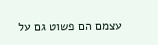עצמם הם פשוט גם על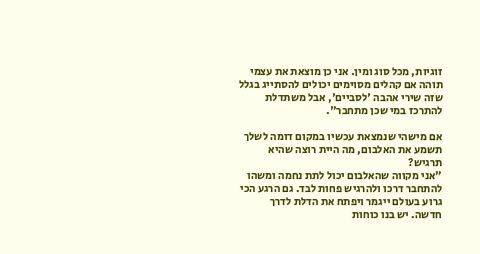זוגיות, מכל סוג ומין. אני כן מוצאת את עצמי תוהה אם קהלים מסוימים יכולים להסתייג בגלל שזה שירי אהבה 'לסביים', אבל משתדלת להתרכז במי שכן מתחבר".

אם מישהי שנמצאת עכשיו במקום דומה לשלך תשמע את האלבום, מה היית רוצה שהיא תרגיש?
"אני מקווה שהאלבום יכול לתת נחמה ומשהו להתחבר דרכו ולהרגיש פחות לבד. גם הרגע הכי גרוע בעולם ייגמר ויפתח את הדלת לדרך חדשה. יש בנו כוחות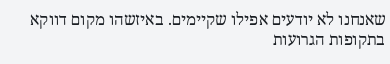שאנחנו לא יודעים אפילו שקיימים. באיזשהו מקום דווקא בתקופות הגרועות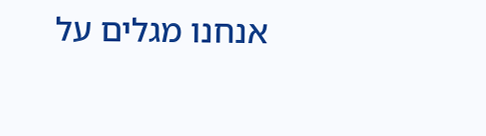אנחנו מגלים על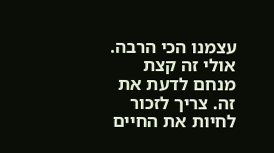עצמנו הכי הרבה. אולי זה קצת מנחם לדעת את זה. צריך לזכור לחיות את החיים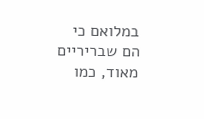במלואם כי הם שבריריים מאוד, כמו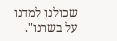שכולנו למדנו על בשרנו".